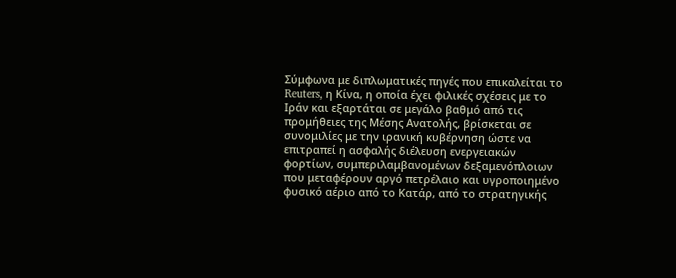Σύμφωνα με διπλωματικές πηγές που επικαλείται το Reuters, η Κίνα, η οποία έχει φιλικές σχέσεις με το Ιράν και εξαρτάται σε μεγάλο βαθμό από τις προμήθειες της Μέσης Ανατολής, βρίσκεται σε συνομιλίες με την ιρανική κυβέρνηση ώστε να επιτραπεί η ασφαλής διέλευση ενεργειακών φορτίων, συμπεριλαμβανομένων δεξαμενόπλοιων που μεταφέρουν αργό πετρέλαιο και υγροποιημένο φυσικό αέριο από το Κατάρ, από το στρατηγικής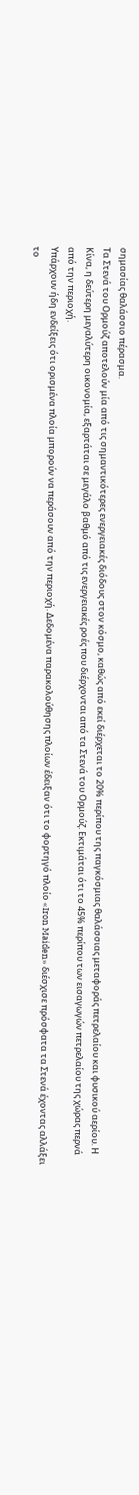σημασίας θαλάσσιο πέρασμα.
Τα Στενά του Ορμούζ αποτελούν μία από τις σημαντικότερες ενεργειακές διόδους στον κόσμο, καθώς από εκεί διέρχεται το 20% περίπου της παγκόσμιας θαλάσσιας μεταφοράς πετρελαίου και φυσικού αερίου. Η Κίνα, η δεύτερη μεγαλύτερη οικονομία, εξαρτάται σε μεγάλο βαθμό από τις ενεργειακές ροές που διέρχονται από τα Στενά του Ορμούζ. Εκτιμάται ότι το 45% περίπου των εισαγωγών πετρελαίου της χώρας περνά από την περιοχή.
Υπάρχουν ήδη ενδείξεις ότι ορισμένα πλοία μπορούν να περάσουν από την περιοχή. Δεδομένα παρακολούθησης πλοίων έδειξαν ότι το φορτηγό πλοίο «Iron Maiden» διέσχισε πρόσφατα τα Στενά έχοντας αλλάξει το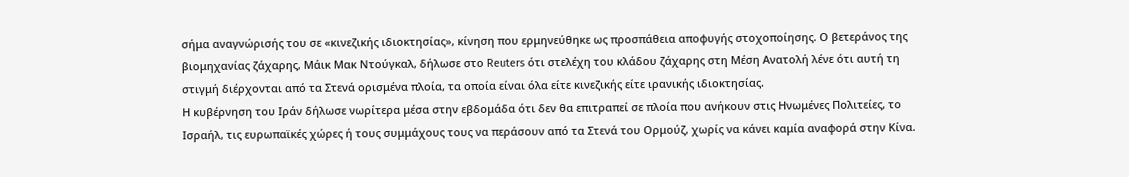σήμα αναγνώρισής του σε «κινεζικής ιδιοκτησίας», κίνηση που ερμηνεύθηκε ως προσπάθεια αποφυγής στοχοποίησης. Ο βετεράνος της βιομηχανίας ζάχαρης, Μάικ Μακ Ντούγκαλ, δήλωσε στο Reuters ότι στελέχη του κλάδου ζάχαρης στη Μέση Ανατολή λένε ότι αυτή τη στιγμή διέρχονται από τα Στενά ορισμένα πλοία, τα οποία είναι όλα είτε κινεζικής είτε ιρανικής ιδιοκτησίας.
Η κυβέρνηση του Ιράν δήλωσε νωρίτερα μέσα στην εβδομάδα ότι δεν θα επιτραπεί σε πλοία που ανήκουν στις Ηνωμένες Πολιτείες, το Ισραήλ, τις ευρωπαϊκές χώρες ή τους συμμάχους τους να περάσουν από τα Στενά του Ορμούζ, χωρίς να κάνει καμία αναφορά στην Κίνα.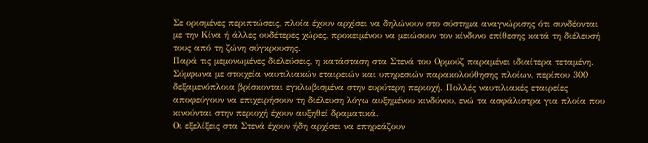Σε ορισμένες περιπτώσεις, πλοία έχουν αρχίσει να δηλώνουν στο σύστημα αναγνώρισης ότι συνδέονται με την Κίνα ή άλλες ουδέτερες χώρες, προκειμένου να μειώσουν τον κίνδυνο επίθεσης κατά τη διέλευσή τους από τη ζώνη σύγκρουσης.
Παρά τις μεμονωμένες διελεύσεις, η κατάσταση στα Στενά του Ορμούζ παραμένει ιδιαίτερα τεταμένη. Σύμφωνα με στοιχεία ναυτιλιακών εταιρειών και υπηρεσιών παρακολούθησης πλοίων, περίπου 300 δεξαμενόπλοια βρίσκονται εγκλωβισμένα στην ευρύτερη περιοχή. Πολλές ναυτιλιακές εταιρείες αποφεύγουν να επιχειρήσουν τη διέλευση λόγω αυξημένου κινδύνου, ενώ τα ασφάλιστρα για πλοία που κινούνται στην περιοχή έχουν αυξηθεί δραματικά.
Οι εξελίξεις στα Στενά έχουν ήδη αρχίσει να επηρεάζουν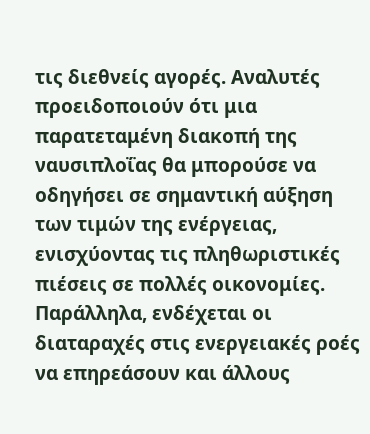τις διεθνείς αγορές. Αναλυτές προειδοποιούν ότι μια παρατεταμένη διακοπή της ναυσιπλοΐας θα μπορούσε να οδηγήσει σε σημαντική αύξηση των τιμών της ενέργειας, ενισχύοντας τις πληθωριστικές πιέσεις σε πολλές οικονομίες. Παράλληλα, ενδέχεται οι διαταραχές στις ενεργειακές ροές να επηρεάσουν και άλλους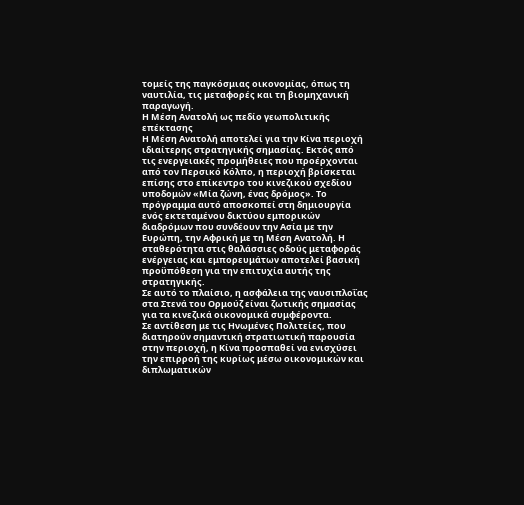τομείς της παγκόσμιας οικονομίας, όπως τη ναυτιλία, τις μεταφορές και τη βιομηχανική παραγωγή.
Η Μέση Ανατολή ως πεδίο γεωπολιτικής επέκτασης
Η Μέση Ανατολή αποτελεί για την Κίνα περιοχή ιδιαίτερης στρατηγικής σημασίας. Εκτός από τις ενεργειακές προμήθειες που προέρχονται από τον Περσικό Κόλπο, η περιοχή βρίσκεται επίσης στο επίκεντρο του κινεζικού σχεδίου υποδομών «Μία ζώνη, ένας δρόμος». Το πρόγραμμα αυτό αποσκοπεί στη δημιουργία ενός εκτεταμένου δικτύου εμπορικών διαδρόμων που συνδέουν την Ασία με την Ευρώπη, την Αφρική με τη Μέση Ανατολή. Η σταθερότητα στις θαλάσσιες οδούς μεταφοράς ενέργειας και εμπορευμάτων αποτελεί βασική προϋπόθεση για την επιτυχία αυτής της στρατηγικής.
Σε αυτό το πλαίσιο, η ασφάλεια της ναυσιπλοΐας στα Στενά του Ορμούζ είναι ζωτικής σημασίας για τα κινεζικά οικονομικά συμφέροντα.
Σε αντίθεση με τις Ηνωμένες Πολιτείες, που διατηρούν σημαντική στρατιωτική παρουσία στην περιοχή, η Κίνα προσπαθεί να ενισχύσει την επιρροή της κυρίως μέσω οικονομικών και διπλωματικών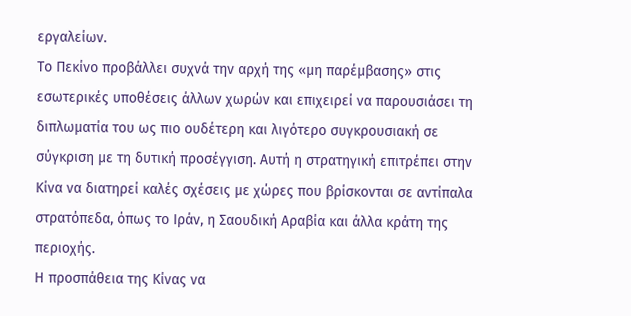εργαλείων.
Το Πεκίνο προβάλλει συχνά την αρχή της «μη παρέμβασης» στις εσωτερικές υποθέσεις άλλων χωρών και επιχειρεί να παρουσιάσει τη διπλωματία του ως πιο ουδέτερη και λιγότερο συγκρουσιακή σε σύγκριση με τη δυτική προσέγγιση. Αυτή η στρατηγική επιτρέπει στην Κίνα να διατηρεί καλές σχέσεις με χώρες που βρίσκονται σε αντίπαλα στρατόπεδα, όπως το Ιράν, η Σαουδική Αραβία και άλλα κράτη της περιοχής.
Η προσπάθεια της Κίνας να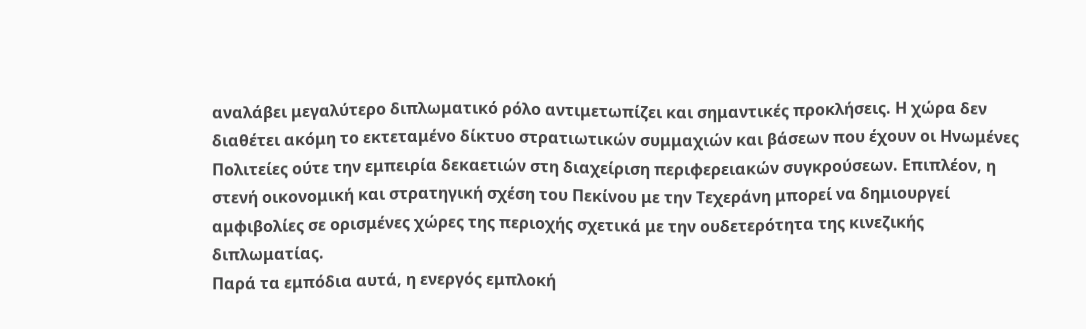αναλάβει μεγαλύτερο διπλωματικό ρόλο αντιμετωπίζει και σημαντικές προκλήσεις. Η χώρα δεν διαθέτει ακόμη το εκτεταμένο δίκτυο στρατιωτικών συμμαχιών και βάσεων που έχουν οι Ηνωμένες Πολιτείες ούτε την εμπειρία δεκαετιών στη διαχείριση περιφερειακών συγκρούσεων. Επιπλέον, η στενή οικονομική και στρατηγική σχέση του Πεκίνου με την Τεχεράνη μπορεί να δημιουργεί αμφιβολίες σε ορισμένες χώρες της περιοχής σχετικά με την ουδετερότητα της κινεζικής διπλωματίας.
Παρά τα εμπόδια αυτά, η ενεργός εμπλοκή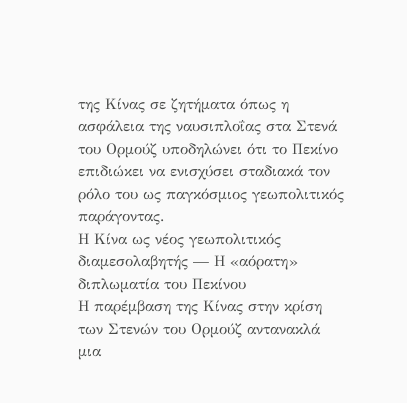της Κίνας σε ζητήματα όπως η ασφάλεια της ναυσιπλοΐας στα Στενά του Ορμούζ υποδηλώνει ότι το Πεκίνο επιδιώκει να ενισχύσει σταδιακά τον ρόλο του ως παγκόσμιος γεωπολιτικός παράγοντας.
Η Κίνα ως νέος γεωπολιτικός διαμεσολαβητής — Η «αόρατη» διπλωματία του Πεκίνου
Η παρέμβαση της Κίνας στην κρίση των Στενών του Ορμούζ αντανακλά μια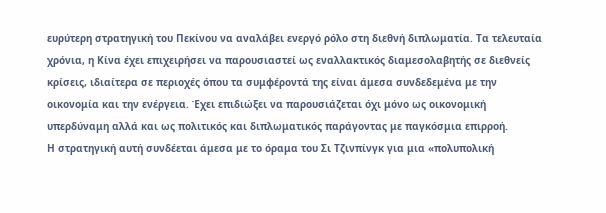ευρύτερη στρατηγική του Πεκίνου να αναλάβει ενεργό ρόλο στη διεθνή διπλωματία. Τα τελευταία χρόνια, η Κίνα έχει επιχειρήσει να παρουσιαστεί ως εναλλακτικός διαμεσολαβητής σε διεθνείς κρίσεις, ιδιαίτερα σε περιοχές όπου τα συμφέροντά της είναι άμεσα συνδεδεμένα με την οικονομία και την ενέργεια. Έχει επιδιώξει να παρουσιάζεται όχι μόνο ως οικονομική υπερδύναμη αλλά και ως πολιτικός και διπλωματικός παράγοντας με παγκόσμια επιρροή.
Η στρατηγική αυτή συνδέεται άμεσα με το όραμα του Σι Τζινπίνγκ για μια «πολυπολική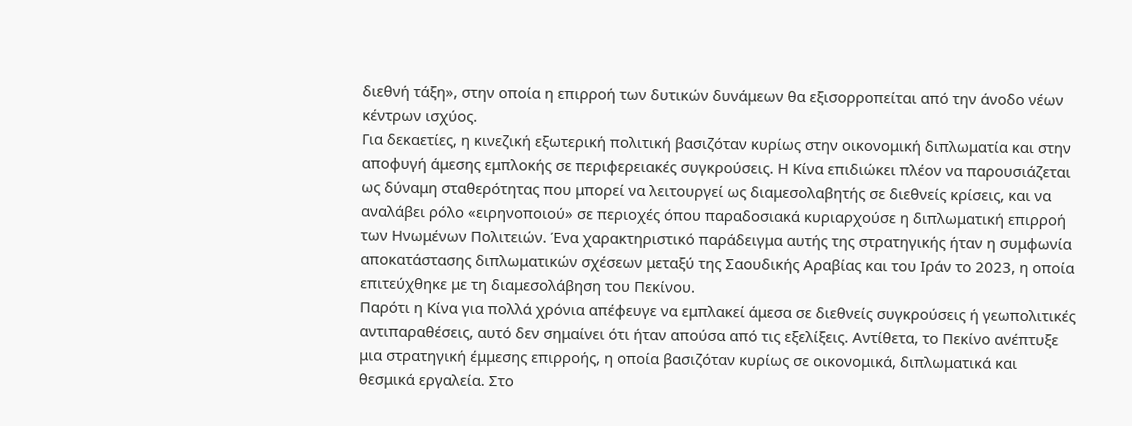διεθνή τάξη», στην οποία η επιρροή των δυτικών δυνάμεων θα εξισορροπείται από την άνοδο νέων κέντρων ισχύος.
Για δεκαετίες, η κινεζική εξωτερική πολιτική βασιζόταν κυρίως στην οικονομική διπλωματία και στην αποφυγή άμεσης εμπλοκής σε περιφερειακές συγκρούσεις. Η Κίνα επιδιώκει πλέον να παρουσιάζεται ως δύναμη σταθερότητας που μπορεί να λειτουργεί ως διαμεσολαβητής σε διεθνείς κρίσεις, και να αναλάβει ρόλο «ειρηνοποιού» σε περιοχές όπου παραδοσιακά κυριαρχούσε η διπλωματική επιρροή των Ηνωμένων Πολιτειών. Ένα χαρακτηριστικό παράδειγμα αυτής της στρατηγικής ήταν η συμφωνία αποκατάστασης διπλωματικών σχέσεων μεταξύ της Σαουδικής Αραβίας και του Ιράν το 2023, η οποία επιτεύχθηκε με τη διαμεσολάβηση του Πεκίνου.
Παρότι η Κίνα για πολλά χρόνια απέφευγε να εμπλακεί άμεσα σε διεθνείς συγκρούσεις ή γεωπολιτικές αντιπαραθέσεις, αυτό δεν σημαίνει ότι ήταν απούσα από τις εξελίξεις. Αντίθετα, το Πεκίνο ανέπτυξε μια στρατηγική έμμεσης επιρροής, η οποία βασιζόταν κυρίως σε οικονομικά, διπλωματικά και θεσμικά εργαλεία. Στο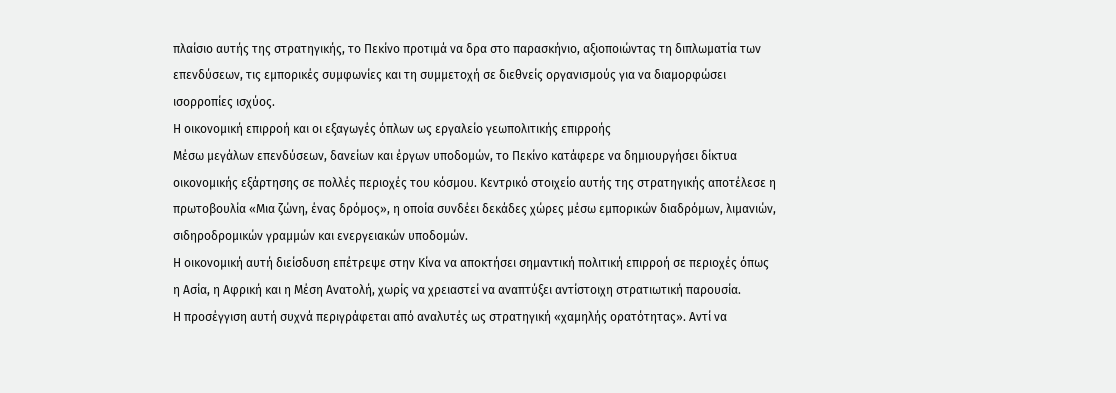πλαίσιο αυτής της στρατηγικής, το Πεκίνο προτιμά να δρα στο παρασκήνιο, αξιοποιώντας τη διπλωματία των επενδύσεων, τις εμπορικές συμφωνίες και τη συμμετοχή σε διεθνείς οργανισμούς για να διαμορφώσει ισορροπίες ισχύος.
Η οικονομική επιρροή και οι εξαγωγές όπλων ως εργαλείο γεωπολιτικής επιρροής
Μέσω μεγάλων επενδύσεων, δανείων και έργων υποδομών, το Πεκίνο κατάφερε να δημιουργήσει δίκτυα οικονομικής εξάρτησης σε πολλές περιοχές του κόσμου. Κεντρικό στοιχείο αυτής της στρατηγικής αποτέλεσε η πρωτοβουλία «Μια ζώνη, ένας δρόμος», η οποία συνδέει δεκάδες χώρες μέσω εμπορικών διαδρόμων, λιμανιών, σιδηροδρομικών γραμμών και ενεργειακών υποδομών.
Η οικονομική αυτή διείσδυση επέτρεψε στην Κίνα να αποκτήσει σημαντική πολιτική επιρροή σε περιοχές όπως η Ασία, η Αφρική και η Μέση Ανατολή, χωρίς να χρειαστεί να αναπτύξει αντίστοιχη στρατιωτική παρουσία.
Η προσέγγιση αυτή συχνά περιγράφεται από αναλυτές ως στρατηγική «χαμηλής ορατότητας». Αντί να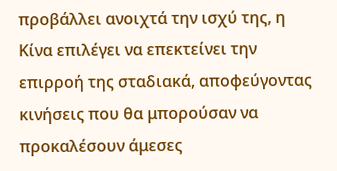προβάλλει ανοιχτά την ισχύ της, η Κίνα επιλέγει να επεκτείνει την επιρροή της σταδιακά, αποφεύγοντας κινήσεις που θα μπορούσαν να προκαλέσουν άμεσες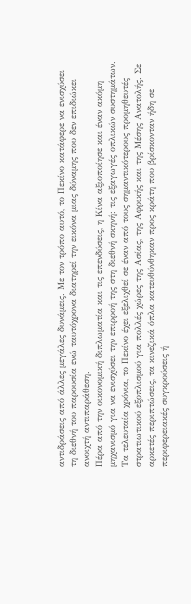αντιδράσεις από άλλες μεγάλες δυνάμεις. Με τον τρόπο αυτό, το Πεκίνο κατάφερε να ενισχύσει τη διεθνή του παρουσία ενώ ταυτόχρονα διατηρεί την εικόνα μιας δύναμης που δεν επιδιώκει ανοιχτή αντιπαράθεση.
Πέρα από την οικονομική διπλωματία και τις επενδύσεις, η Κίνα αξιοποίησε και έναν ακόμη μηχανισμό για να ενισχύσει την επιρροή της στη διεθνή σκηνή: τις εξαγωγές οπλικών συστημάτων.
Τα τελευταία χρόνια, το Πεκίνο έχει εξελιχθεί σε έναν από τους σημαντικότερους προμηθευτές στρατιωτικού εξοπλισμού για πολλές χώρες της Ασίας, της Αφρικής και της Μέσης Ανατολής. Σε αρκετές περιπτώσεις, τα κινεζικά όπλα κατευθύνθηκαν προς κράτη που βρίσκονταν ήδη σε περιφερειακές συγκρούσεις ή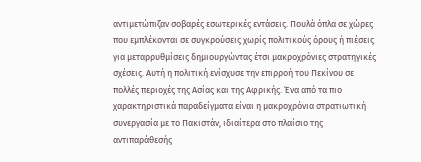αντιμετώπιζαν σοβαρές εσωτερικές εντάσεις. Πουλά όπλα σε χώρες που εμπλέκονται σε συγκρούσεις χωρίς πολιτικούς όρους ή πιέσεις για μεταρρυθμίσεις δημιουργώντας έτσι μακροχρόνιες στρατηγικές σχέσεις. Αυτή η πολιτική ενίσχυσε την επιρροή του Πεκίνου σε πολλές περιοχές της Ασίας και της Αφρικής. Ένα από τα πιο χαρακτηριστικά παραδείγματα είναι η μακροχρόνια στρατιωτική συνεργασία με το Πακιστάν, ιδιαίτερα στο πλαίσιο της αντιπαράθεσής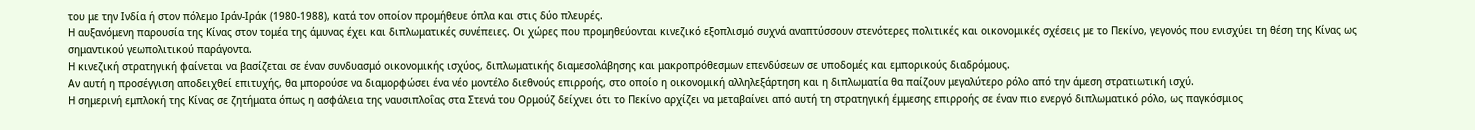του με την Ινδία ή στον πόλεμο Ιράν-Ιράκ (1980-1988), κατά τον οποίον προμήθευε όπλα και στις δύο πλευρές.
Η αυξανόμενη παρουσία της Κίνας στον τομέα της άμυνας έχει και διπλωματικές συνέπειες. Οι χώρες που προμηθεύονται κινεζικό εξοπλισμό συχνά αναπτύσσουν στενότερες πολιτικές και οικονομικές σχέσεις με το Πεκίνο, γεγονός που ενισχύει τη θέση της Κίνας ως σημαντικού γεωπολιτικού παράγοντα.
Η κινεζική στρατηγική φαίνεται να βασίζεται σε έναν συνδυασμό οικονομικής ισχύος, διπλωματικής διαμεσολάβησης και μακροπρόθεσμων επενδύσεων σε υποδομές και εμπορικούς διαδρόμους.
Αν αυτή η προσέγγιση αποδειχθεί επιτυχής, θα μπορούσε να διαμορφώσει ένα νέο μοντέλο διεθνούς επιρροής, στο οποίο η οικονομική αλληλεξάρτηση και η διπλωματία θα παίζουν μεγαλύτερο ρόλο από την άμεση στρατιωτική ισχύ.
Η σημερινή εμπλοκή της Κίνας σε ζητήματα όπως η ασφάλεια της ναυσιπλοΐας στα Στενά του Ορμούζ δείχνει ότι το Πεκίνο αρχίζει να μεταβαίνει από αυτή τη στρατηγική έμμεσης επιρροής σε έναν πιο ενεργό διπλωματικό ρόλο, ως παγκόσμιος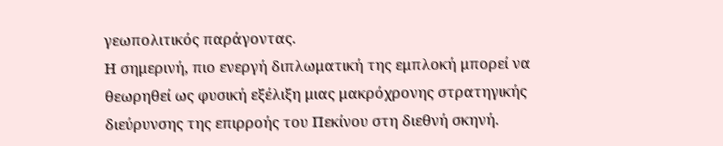γεωπολιτικός παράγοντας.
Η σημερινή, πιο ενεργή διπλωματική της εμπλοκή μπορεί να θεωρηθεί ως φυσική εξέλιξη μιας μακρόχρονης στρατηγικής διεύρυνσης της επιρροής του Πεκίνου στη διεθνή σκηνή.